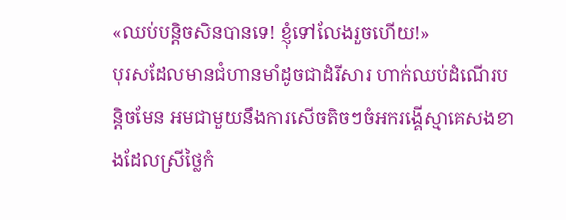«ឈប់បន្តិចសិនបានទេ! ខ្ញុំទៅលែងរួចហើយ!»
បុរសដែលមានជំហានមាំដូចជាដំរីសារ ហាក់ឈប់ដំណើរបន្តិចមែន អមជាមួយនឹងការសើចតិចៗចំអករង្គើស្មាគេសងខាងដែលស្រីថ្លៃកំ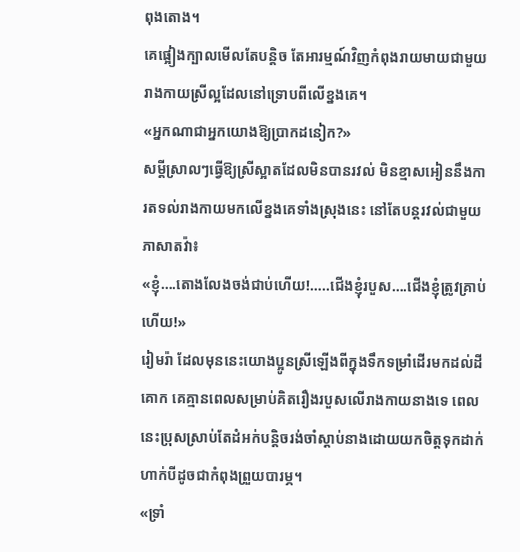ពុងតោង។
គេផ្អៀងក្បាលមើលតែបន្តិច តែអារម្មណ៍វិញកំពុងរាយមាយជាមួយរាងកាយស្រីល្អដែលនៅទ្រោបពីលើខ្នងគេ។
«អ្នកណាជាអ្នកយោងឱ្យប្រាកដនៀក?»
សម្តីស្រាលៗធ្វើឱ្យស្រីស្អាតដែលមិនបានរវល់ មិនខ្មាសអៀននឹងការតទល់រាងកាយមកលើខ្នងគេទាំងស្រុងនេះ នៅតែបន្តរវល់ជាមួយភាសាតវ៉ា៖
«ខ្ញុំ….តោងលែងចង់ជាប់ហើយ!…..ជើងខ្ញុំរបួស….ជើងខ្ញុំត្រូវគ្រាប់ហើយ!»
រៀមរ៉ា ដែលមុននេះយោងប្អូនស្រីឡើងពីក្នុងទឹកទម្រាំដើរមកដល់ដីគោក គេគ្មានពេលសម្រាប់គិតរឿងរបួសលើរាងកាយនាងទេ ពេលនេះប្រុសស្រាប់តែដំអក់បន្តិចរង់ចាំស្ដាប់នាងដោយយកចិត្តទុកដាក់ ហាក់បីដូចជាកំពុងព្រួយបារម្ភ។
«ទ្រាំ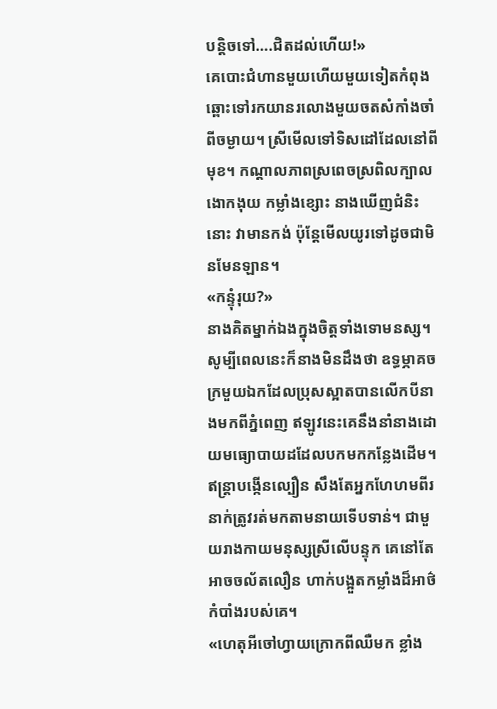បន្តិចទៅ….ជិតដល់ហើយ!»
គេបោះជំហានមួយហើយមួយទៀតកំពុងឆ្ពោះទៅរកយានរលោងមួយចតសំកាំងចាំពីចម្ងាយ។ ស្រីមើលទៅទិសដៅដែលនៅពីមុខ។ កណ្តាលភាពស្រពេចស្រពិលក្បាលងោកងុយ កម្លាំងខ្សោះ នាងឃើញជំនិះនោះ វាមានកង់ ប៉ុន្តែមើលយូរទៅដូចជាមិនមែនឡាន។
«កន្ទុំរុយ?»
នាងគិតម្នាក់ឯងក្នុងចិត្តទាំងទោមនស្ស។ សូម្បីពេលនេះក៏នាងមិនដឹងថា ឧទ្ធម្ភាគចក្រមួយឯកដែលប្រុសស្អាតបានលើកបីនាងមកពីភ្នំពេញ ឥឡូវនេះគេនឹងនាំនាងដោយមធ្យោបាយដដែលបកមកកន្លែងដើម។
ឥន្ត្រាបង្កើនល្បឿន សឹងតែអ្នកហែហមពីរនាក់ត្រូវរត់មកតាមនាយទើបទាន់។ ជាមួយរាងកាយមនុស្សស្រីលើបន្ទុក គេនៅតែអាចចល័តលឿន ហាក់បង្អួតកម្លាំងដ៏អាថ៌កំបាំងរបស់គេ។
«ហេតុអីចៅហ្វាយក្រោកពីឈឺមក ខ្លាំង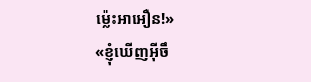ម្ល៉េះអាអឿន!»
«ខ្ញុំឃើញអ៊ីចឹ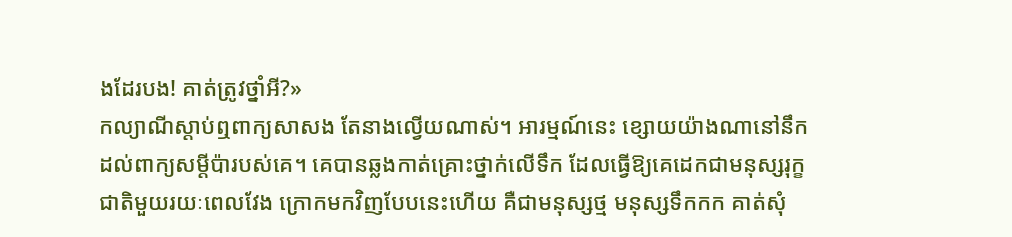ងដែរបង! គាត់ត្រូវថ្នាំអី?»
កល្យាណីស្តាប់ឮពាក្យសាសង តែនាងល្វើយណាស់។ អារម្មណ៍នេះ ខ្សោយយ៉ាងណានៅនឹកដល់ពាក្យសម្តីប៉ារបស់គេ។ គេបានឆ្លងកាត់គ្រោះថ្នាក់លើទឹក ដែលធ្វើឱ្យគេដេកជាមនុស្សរុក្ខជាតិមួយរយៈពេលវែង ក្រោកមកវិញបែបនេះហើយ គឺជាមនុស្សថ្ម មនុស្សទឹកកក គាត់សុំ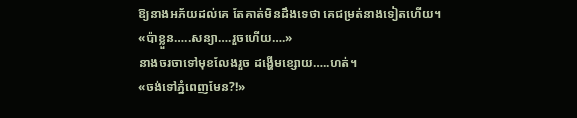ឱ្យនាងអភ័យដល់គេ តែគាត់មិនដឹងទេថា គេជម្រត់នាងទៀតហើយ។
«ប៉ាខ្លួន…..សន្យា….រួចហើយ….»
នាងចរចាទៅមុខលែងរួច ដង្ហើមខ្សោយ…..ហត់។
«ចង់ទៅភ្នំពេញមែន?!»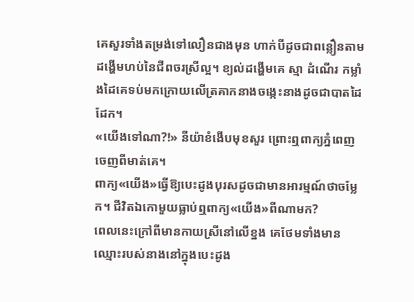គេសួរទាំងតម្រង់ទៅលឿនជាងមុន ហាក់បីដូចជាពន្លឿនតាមដង្ហើមហប់នៃជីពចរស្រីល្អ។ ខ្យល់ដង្ហើមគេ ស្មា ដំណើរ កម្លាំងដៃគេទប់មកក្រោយលើត្រគាកនាងចង្កេះនាងដូចជាបាតដៃដែក។
«យើងទៅណា?!» នីយ៉ាខំងើបមុខសួរ ព្រោះឮពាក្យភ្នំពេញចេញពីមាត់គេ។
ពាក្យ«យើង»ធ្វើឱ្យបេះដូងបុរសដូចជាមានអារម្មណ៍ថាចម្លែក។ ជីវិតឯកោមួយធ្លាប់ឮពាក្យ«យើង»ពីណាមក?
ពេលនេះក្រៅពីមានកាយស្រីនៅលើខ្នង គេថែមទាំងមានឈ្មោះរបស់នាងនៅក្នុងបេះដូង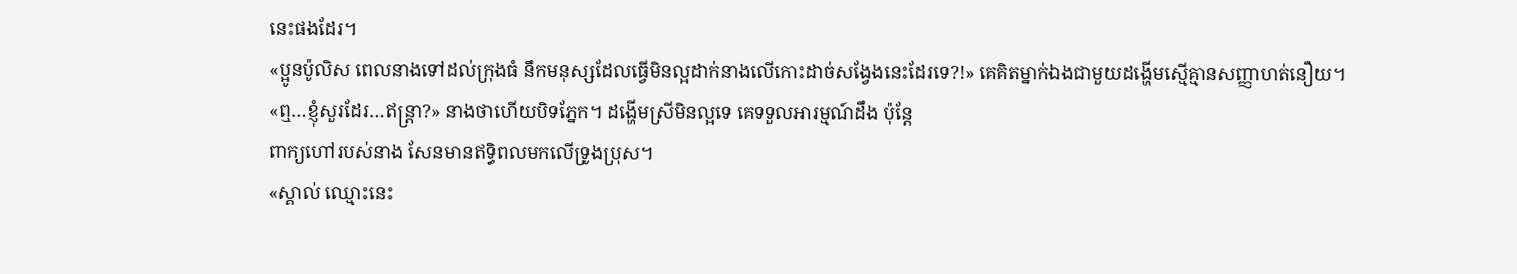នេះផងដែរ។
«ប្អូនប៉ូលិស ពេលនាងទៅដល់ក្រុងធំ នឹកមនុស្សដែលធ្វើមិនល្អដាក់នាងលើកោះដាច់សង្វែងនេះដែរទេ?!» គេគិតម្នាក់ឯងជាមួយដង្ហើមស្មើគ្មានសញ្ញាហត់នឿយ។
«ឮ…ខ្ញុំសួរដែរ…ឥន្ត្រា?» នាងថាហើយបិទភ្នែក។ ដង្ហើមស្រីមិនល្អទេ គេទទួលអារម្មណ៍ដឹង ប៉ុន្តែ
ពាក្យហៅរបស់នាង សែនមានឥទ្ធិពលមកលើទ្រូងប្រុស។
«ស្គាល់ ឈ្មោះនេះ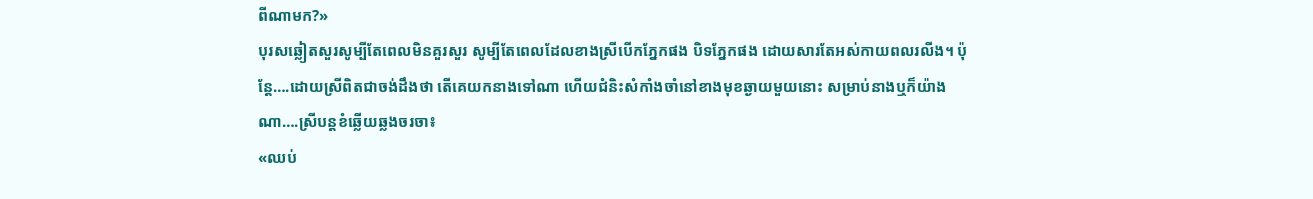ពីណាមក?»
បុរសឆ្លៀតសួរសូម្បីតែពេលមិនគួរសួរ សូម្បីតែពេលដែលខាងស្រីបើកភ្នែកផង បិទភ្នែកផង ដោយសារតែអស់កាយពលរលីង។ ប៉ុន្តែ….ដោយស្រីពិតជាចង់ដឹងថា តើគេយកនាងទៅណា ហើយជំនិះសំកាំងចាំនៅខាងមុខឆ្ងាយមួយនោះ សម្រាប់នាងឬក៏យ៉ាងណា….ស្រីបន្តខំឆ្លើយឆ្លងចរចា៖
«ឈប់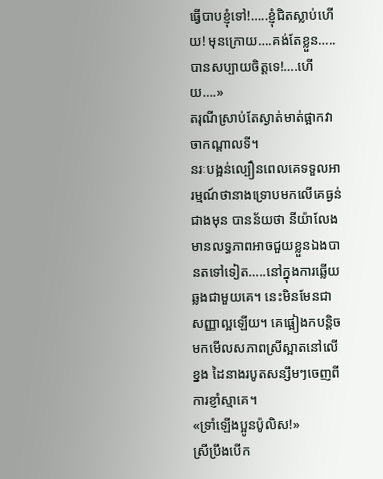ធ្វើបាបខ្ញុំទៅ!…..ខ្ញុំជិតស្លាប់ហើយ! មុនក្រោយ….គង់តែខ្លួន…..បានសប្បាយចិត្តទេ!….ហើយ….»
តរុណីស្រាប់តែស្ងាត់មាត់ផ្អាកវាចាកណ្តាលទី។
នរៈបង្អន់ល្បឿនពេលគេទទួលអារម្មណ៍ថានាងទ្រោបមកលើគេធ្ងន់ជាងមុន បានន័យថា នីយ៉ាលែងមានលទ្ធភាពអាចជួយខ្លួនឯងបានតទៅទៀត…..នៅក្នុងការឆ្លើយឆ្លងជាមួយគេ។ នេះមិនមែនជាសញ្ញាល្អឡើយ។ គេផ្អៀងកបន្តិចមកមើលសភាពស្រីស្អាតនៅលើខ្នង ដៃនាងរបូតសន្សឹមៗចេញពីការខ្ញាំស្មាគេ។
«ទ្រាំឡើងប្អូនប៉ូលិស!»
ស្រីប្រឹងបើក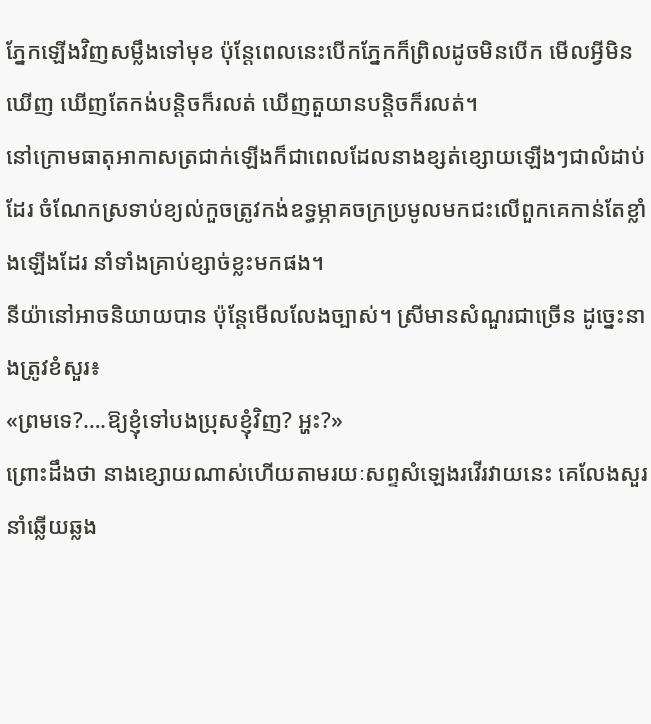ភ្នែកឡើងវិញសម្លឹងទៅមុខ ប៉ុន្តែពេលនេះបើកភ្នែកក៏ព្រិលដូចមិនបើក មើលអ្វីមិនឃើញ ឃើញតែកង់បន្តិចក៏រលត់ ឃើញតួយានបន្តិចក៏រលត់។
នៅក្រោមធាតុអាកាសត្រជាក់ឡើងក៏ជាពេលដែលនាងខ្សត់ខ្សោយឡើងៗជាលំដាប់ដែរ ចំណែកស្រទាប់ខ្យល់កួចត្រូវកង់ឧទ្ធម្ភាគចក្រប្រមូលមកជះលើពួកគេកាន់តែខ្លាំងឡើងដែរ នាំទាំងគ្រាប់ខ្សាច់ខ្លះមកផង។
នីយ៉ានៅអាចនិយាយបាន ប៉ុន្តែមើលលែងច្បាស់។ ស្រីមានសំណួរជាច្រើន ដូច្នេះនាងត្រូវខំសួរ៖
«ព្រមទេ?….ឱ្យខ្ញុំទៅបងប្រុសខ្ញុំវិញ? អ្ហះ?»
ព្រោះដឹងថា នាងខ្សោយណាស់ហើយតាមរយៈសព្ទសំឡេងរវើរវាយនេះ គេលែងសួរនាំឆ្លើយឆ្លង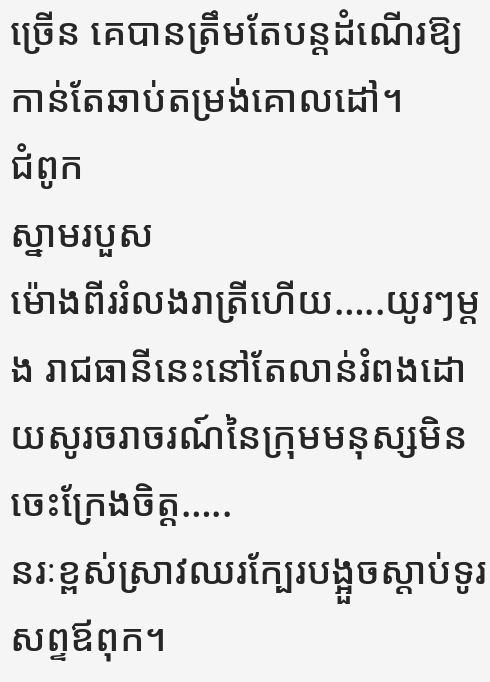ច្រើន គេបានត្រឹមតែបន្តដំណើរឱ្យកាន់តែឆាប់តម្រង់គោលដៅ។
ជំពូក
ស្នាមរបួស
ម៉ោងពីររំលងរាត្រីហើយ…..យូរៗម្តង រាជធានីនេះនៅតែលាន់រំពងដោយសូរចរាចរណ៍នៃក្រុមមនុស្សមិនចេះក្រែងចិត្ត…..
នរៈខ្ពស់ស្រាវឈរក្បែរបង្អួចស្តាប់ទូរសព្ទឪពុក។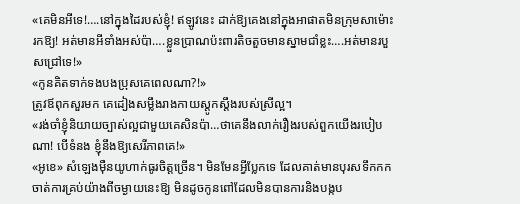«គេមិនអីទេ!….នៅក្នុងដៃរបស់ខ្ញុំ! ឥឡូវនេះ ដាក់ឱ្យគេងនៅក្នុងអាផាតមិនក្រុមសាម៉ោះរកឱ្យ! អត់មានអីទាំងអស់ប៉ា….ខ្លួនប្រាណប៉ះពារតិចតួចមានស្នាមជាំខ្លះ….អត់មានរបួសជ្រៅទេ!»
«កូនគិតទាក់ទងបងប្រុសគេពេលណា?!»
ត្រូវឪពុកសួរមក គេដៀងសម្លឹងរាងកាយស្តូកស្តឹងរបស់ស្រីល្អ។
«រង់ចាំខ្ញុំនិយាយច្បាស់ល្អជាមួយគេសិនប៉ា…ថាគេនឹងលាក់រឿងរបស់ពួកយើងរបៀបណា! បើទំនង ខ្ញុំនឹងឱ្យសេរីភាពគេ!»
«អូខេ» សំឡេងម៉ឺនយូហាក់ធូរចិត្តច្រើន។ មិនមែនអ្វីប្លែកទេ ដែលគាត់មានបុរសទឹកកកចាត់ការគ្រប់យ៉ាងពីចម្ងាយនេះឱ្យ មិនដូចកូនពៅដែលមិនបានការនិងបង្កប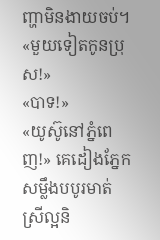ញ្ហាមិនងាយចប់។
«មួយទៀតកូនប្រុស!»
«បាទ!»
«យូស៊ូនៅភ្នំពេញ!» គេដៀងភ្នែកសម្លឹងបបូរមាត់ស្រីល្អនិ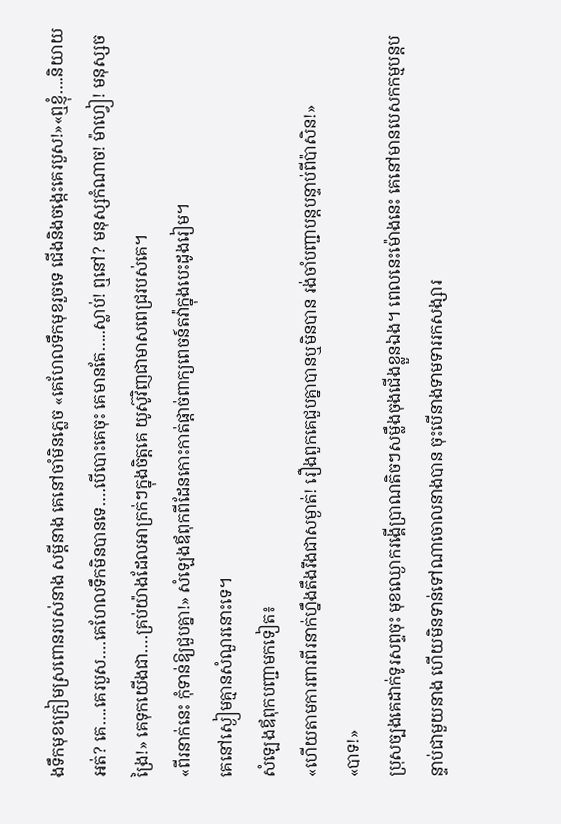ងទឹកមុខក្រៀមស្រពោនរបស់នាង សម្តីនាង គេនៅចាំមិនភ្លេច «គេហែលទឹកមុខរួចទេ ជើងនិងចង្កេះគេរបួស!»«ឮខ្ញុំ….និយាយអត់? គេ….គេរបួស….គេហែលទឹកមិនបានទេ….បើបោះគេចុះ គេមានតែ…..ស្លាប់! ឮនៅ? មនុស្សកំណាច! ម៉ាហ្វៀ! មនុស្សចង្រៃ!» គេទុកយើងជា….គ្រប់យ៉ាងដែលអាក្រក់ៗក្នុងចិត្តគេ យូស៊ូវិញជាមាសពេជ្ររបស់គេ។
«ពីរនាក់នេះ កុំទាន់ឱ្យជួបគ្នា!» សំឡេងឪពុកពីដែនកោះកាត់ផ្តាច់ពាក្យពេចន៍តវ៉ាក្នុងបេះដូងរៀម។
គេនៅស្ងៀមគ្មានសំណួរនោះទេ។
សំឡេងឪពុកបញ្ជាមកទៀត៖
«ហើយតាមការពារពីរនាក់ហ្នឹងតឹងរឹងជាសម្ងាត់! រឿងពួកគេជួបគ្នាបានឬមិនបាន រង់ចាំបញ្ជាបន្តបន្ទាប់ពីប៉ាសិន!»
«បាទ!»
ប្រុសច្បងគេដាក់ទូរសព្ទចុះ មុខឈ្ងោករង្គើប្រាណតិចៗសម្លឹងចុងជើងខ្លួនឯង។ ពេលនេះម៉ោងនេះ គេនៅមានបេសកកម្មបន្តបន្ទាប់ជាមួយនាង ហើយមិនទាន់ទៅណាចោលនាងបាន ចុះបើនាងទាមទាររកសង្សារ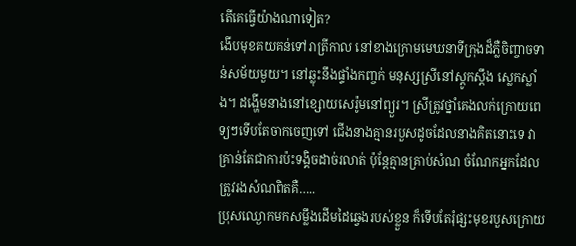តើគេធ្វើយ៉ាងណាទៀត?
ងើបមុខគយគន់ទៅរាត្រីកាល នៅខាងក្រោមមេឃនាទីក្រុងដ៏ភ្លឺចិញ្ចាចទាន់សម័យមួយ។ នៅឆ្លុះនឹងផ្ទាំងកញ្ចក់ មនុស្សស្រីនៅស្តូកស្តឹង ស្លេកស្លាំង។ ដង្ហើមនាងនៅខ្សោយសេរ៉ូមនៅព្យួរ។ ស្រីត្រូវថ្នាំគេងលក់ក្រោយពេទ្យៗទើបតែចាកចេញទៅ ជើងនាងគ្មានរបួសដូចដែលនាងគិតនោះទេ វាគ្រាន់តែជាការប៉ះទង្គិចដាច់រលាត់ ប៉ុន្តែគ្មានគ្រាប់សំណ ចំណែកអ្នកដែលត្រូវរងសំណពិតគឺ…..
ប្រុសឈ្ងោកមកសម្លឹងដើមដៃឆ្វេងរបស់ខ្លួន ក៏ទើបតែរុំផ្សះមុខរបួសក្រោយ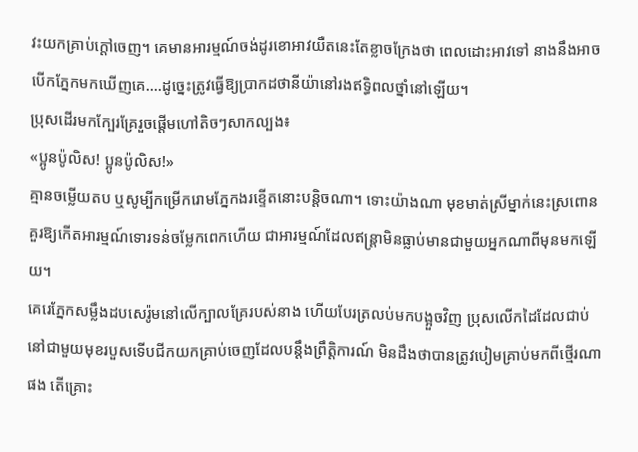វះយកគ្រាប់ក្តៅចេញ។ គេមានអារម្មណ៍ចង់ដូរខោអាវយឺតនេះតែខ្លាចក្រែងថា ពេលដោះអាវទៅ នាងនឹងអាចបើកភ្នែកមកឃើញគេ….ដូច្នេះត្រូវធ្វើឱ្យប្រាកដថានីយ៉ានៅរងឥទ្ធិពលថ្នាំនៅឡើយ។
ប្រុសដើរមកក្បែរគ្រែរួចផ្តើមហៅតិចៗសាកល្បង៖
«ប្អូនប៉ូលិស! ប្អូនប៉ូលិស!»
គ្មានចម្លើយតប ឬសូម្បីកម្រើករោមភ្នែកងរខ្ទើតនោះបន្តិចណា។ ទោះយ៉ាងណា មុខមាត់ស្រីម្នាក់នេះស្រពោនគួរឱ្យកើតអារម្មណ៍ទោរទន់ចម្លែកពេកហើយ ជាអារម្មណ៍ដែលឥន្ត្រាមិនធ្លាប់មានជាមួយអ្នកណាពីមុនមកឡើយ។
គេរេភ្នែកសម្លឹងដបសេរ៉ូមនៅលើក្បាលគ្រែរបស់នាង ហើយបែរត្រលប់មកបង្អួចវិញ ប្រុសលើកដៃដែលជាប់នៅជាមួយមុខរបួសទើបជីកយកគ្រាប់ចេញដែលបន្ដឹងព្រឹត្តិការណ៍ មិនដឹងថាបានត្រូវបៀមគ្រាប់មកពីថ្មើរណាផង តើគ្រោះ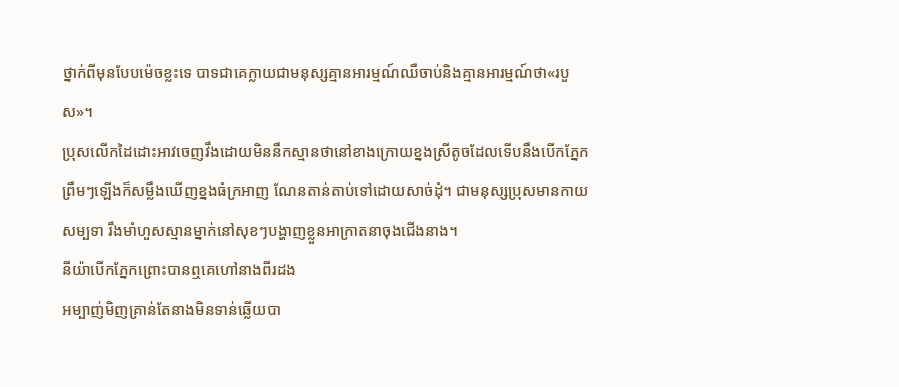ថ្នាក់ពីមុនបែបម៉េចខ្លះទេ បាទជាគេក្លាយជាមនុស្សគ្មានអារម្មណ៍ឈឺចាប់និងគ្មានអារម្មណ៍ថា«របួស»។
ប្រុសលើកដៃដោះអាវចេញវឹងដោយមិននឹកស្មានថានៅខាងក្រោយខ្នងស្រីតូចដែលទើបនឹងបើកភ្នែកព្រឹមៗឡើងក៏សម្លឹងឃើញខ្នងធំក្រអាញ ណែនតាន់តាប់ទៅដោយសាច់ដុំ។ ជាមនុស្សប្រុសមានកាយសម្បទា រឹងមាំហួសស្មានម្នាក់នៅសុខៗបង្ហាញខ្លួនអាក្រាតនាចុងជើងនាង។
នីយ៉ាបើកភ្នែកព្រោះបានឮគេហៅនាងពីរដង
អម្បាញ់មិញគ្រាន់តែនាងមិនទាន់ឆ្លើយបា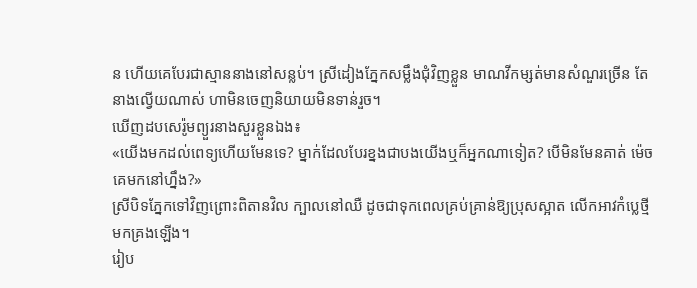ន ហើយគេបែរជាស្មាននាងនៅសន្លប់។ ស្រីដៀងភ្នែកសម្លឹងជុំវិញខ្លួន មាណវីកម្សត់មានសំណួរច្រើន តែនាងល្វើយណាស់ ហាមិនចេញនិយាយមិនទាន់រួច។
ឃើញដបសេរ៉ូមព្យួរនាងសួរខ្លួនឯង៖
«យើងមកដល់ពេទ្យហើយមែនទេ? ម្នាក់ដែលបែរខ្នងជាបងយើងឬក៏អ្នកណាទៀត? បើមិនមែនគាត់ ម៉េចគេមកនៅហ្នឹង?»
ស្រីបិទភ្នែកទៅវិញព្រោះពិតានវិល ក្បាលនៅឈឺ ដូចជាទុកពេលគ្រប់គ្រាន់ឱ្យប្រុសស្អាត លើកអាវកំប្លេថ្មីមកគ្រងឡើង។
រៀប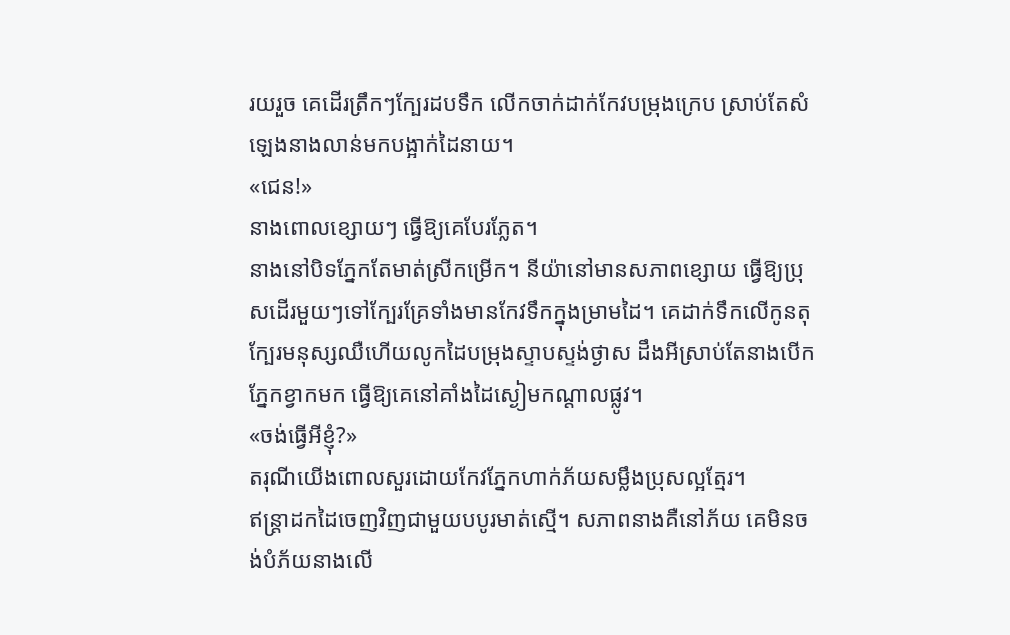រយរួច គេដើរត្រឹកៗក្បែរដបទឹក លើកចាក់ដាក់កែវបម្រុងក្រេប ស្រាប់តែសំឡេងនាងលាន់មកបង្អាក់ដៃនាយ។
«ជេន!»
នាងពោលខ្សោយៗ ធ្វើឱ្យគេបែរភ្លែត។
នាងនៅបិទភ្នែកតែមាត់ស្រីកម្រើក។ នីយ៉ានៅមានសភាពខ្សោយ ធ្វើឱ្យប្រុសដើរមួយៗទៅក្បែរគ្រែទាំងមានកែវទឹកក្នុងម្រាមដៃ។ គេដាក់ទឹកលើកូនតុក្បែរមនុស្សឈឺហើយលូកដៃបម្រុងស្ទាបស្ទង់ថ្ងាស ដឹងអីស្រាប់តែនាងបើកភ្នែកខ្វាកមក ធ្វើឱ្យគេនៅគាំងដៃស្ងៀមកណ្តាលផ្លូវ។
«ចង់ធ្វើអីខ្ញុំ?»
តរុណីយើងពោលសួរដោយកែវភ្នែកហាក់ភ័យសម្លឹងប្រុសល្អត្មែរ។
ឥន្ត្រាដកដៃចេញវិញជាមួយបបូរមាត់ស្មើ។ សភាពនាងគឺនៅភ័យ គេមិនចង់បំភ័យនាងលើ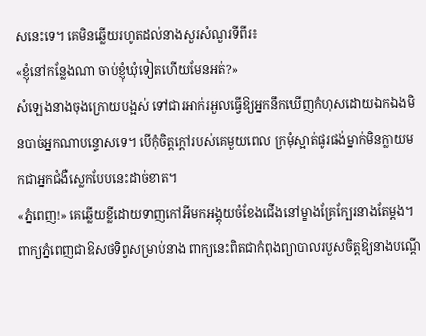សនេះទេ។ គេមិនឆ្លើយរហូតដល់នាងសួរសំណួរទីពីរ៖
«ខ្ញុំនៅកន្លែងណា ចាប់ខ្ញុំឃុំទៀតហើយមែនអត់?»
សំឡេងនាងចុងក្រោយបង្អស់ ទៅជារអាក់រអួលធ្វើឱ្យអ្នកនឹកឃើញកំហុសដោយឯកឯងមិនបាច់អ្នកណាបន្ទោសទេ។ បើកុំចិត្តក្តៅរបស់គេមួយពេល ក្រមុំស្អាត់ផូរផង់ម្នាក់មិនក្លាយមកជាអ្នកជំងឺស្លេកបែបនេះដាច់ខាត។
«ភ្នំពេញ!» គេឆ្លើយខ្លីដោយទាញកៅអីមកអង្គុយចំខែងជើងនៅម្ខាងគ្រែក្បែរនាងតែម្ដង។
ពាក្យភ្នំពេញជាឱសថទិព្វសម្រាប់នាង ពាក្យនេះពិតជាកំពុងព្យាបាលរបួសចិត្តឱ្យនាងបណ្តើ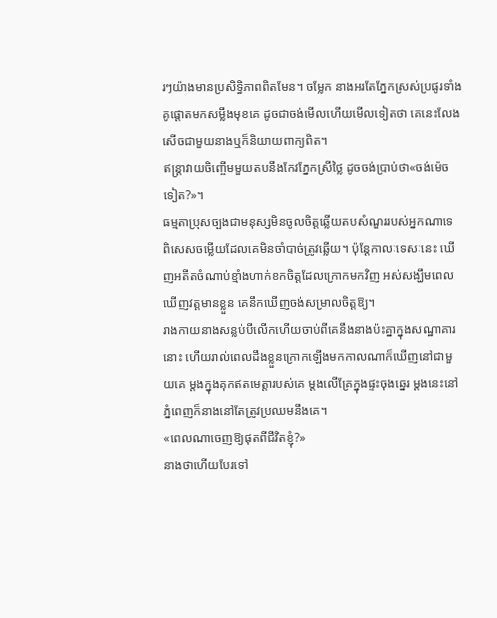រៗយ៉ាងមានប្រសិទ្ធិភាពពិតមែន។ ចម្លែក នាងអរតែភ្នែកស្រស់ប្រផូរទាំងគូផ្តោតមកសម្លឹងមុខគេ ដូចជាចង់មើលហើយមើលទៀតថា គេនេះលែងសើចជាមួយនាងឬក៏និយាយពាក្យពិត។
ឥន្ត្រាវាយចិញ្ចើមមួយតបនឹងកែវភ្នែកស្រីថ្លៃ ដូចចង់ប្រាប់ថា«ចង់ម៉េចទៀត?»។
ធម្មតាប្រុសច្បងជាមនុស្សមិនចូលចិត្តឆ្លើយតបសំណួររបស់អ្នកណាទេ ពិសេសចម្លើយដែលគេមិនចាំបាច់ត្រូវឆ្លើយ។ ប៉ុន្តែកាលៈទេសៈនេះ ឃើញអតីតចំណាប់ខ្មាំងហាក់ខកចិត្តដែលក្រោកមកវិញ អស់សង្ឃឹមពេលឃើញវត្តមានខ្លួន គេនឹកឃើញចង់សម្រាលចិត្តឱ្យ។
រាងកាយនាងសន្លប់បីលើកហើយចាប់ពីគេនឹងនាងប៉ះគ្នាក្នុងសណ្ឋាគារនោះ ហើយរាល់ពេលដឹងខ្លួនក្រោកឡើងមកកាលណាក៏ឃើញនៅជាមួយគេ ម្តងក្នុងគុកឥតមេត្តារបស់គេ ម្តងលើគ្រែក្នុងផ្ទះចុងឆ្នេរ ម្តងនេះនៅភ្នំពេញក៏នាងនៅតែត្រូវប្រឈមនឹងគេ។
«ពេលណាចេញឱ្យផុតពីជីវិតខ្ញុំ?»
នាងថាហើយបែរទៅ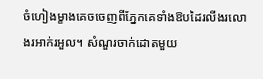ចំហៀងម្ខាងគេចចេញពីភ្នែកគេទាំងឱបដៃរលីងរលោងរអាក់រអួល។ សំណួរចាក់ដោតមួយ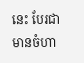នេះ បែរជាមានចំហា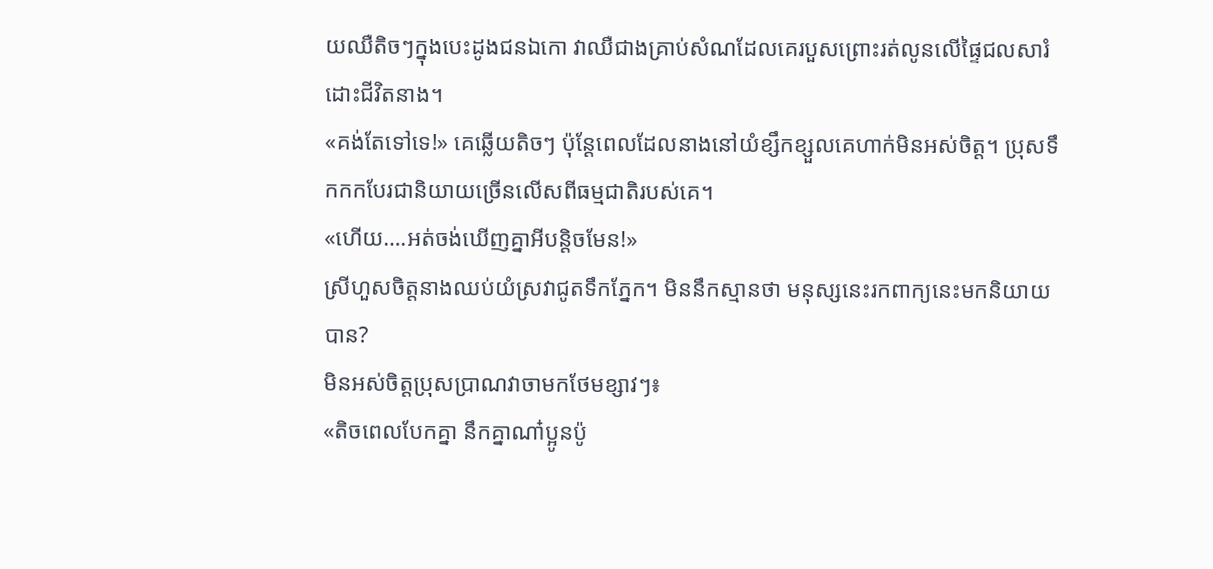យឈឺតិចៗក្នុងបេះដូងជនឯកោ វាឈឺជាងគ្រាប់សំណដែលគេរបួសព្រោះរត់លូនលើផ្ទៃជលសារំដោះជីវិតនាង។
«គង់តែទៅទេ!» គេឆ្លើយតិចៗ ប៉ុន្តែពេលដែលនាងនៅយំខ្សឹកខ្សួលគេហាក់មិនអស់ចិត្ត។ ប្រុសទឹកកកបែរជានិយាយច្រើនលើសពីធម្មជាតិរបស់គេ។
«ហើយ….អត់ចង់ឃើញគ្នាអីបន្តិចមែន!»
ស្រីហួសចិត្តនាងឈប់យំស្រវាជូតទឹកភ្នែក។ មិននឹកស្មានថា មនុស្សនេះរកពាក្យនេះមកនិយាយបាន?
មិនអស់ចិត្តប្រុសប្រាណវាចាមកថែមខ្សាវៗ៖
«តិចពេលបែកគ្នា នឹកគ្នាណា៎ប្អូនប៉ូ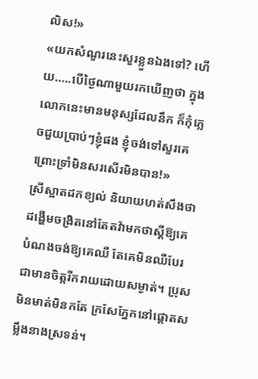លិស!»
«យកសំណួរនេះសួរខ្លួនឯងទៅ? ហើយ…..បើថ្ងៃណាមួយរកឃើញថា ក្នុងលោកនេះមានមនុស្សដែលនឹក ក៏កុំភ្លេចជួយប្រាប់ៗខ្ញុំផង ខ្ញុំចង់ទៅសួរគេ ព្រោះទ្រាំមិនសរសើរមិនបាន!»
ស្រីស្អាតដកខ្យល់ និយាយហត់សឹងថា ដង្ហើមចង្រិតនៅតែតវ៉ាមកថាស្តីឱ្យគេ បំណងចង់ឱ្យគេឈឺ តែគេមិនឈឺបែរជាមានចិត្តរីករាយដោយសម្ងាត់។ ប្រុសមិនមាត់មិនកតែ ក្រសែភ្នែកនៅផ្តោតសម្លឹងនាងស្រទន់។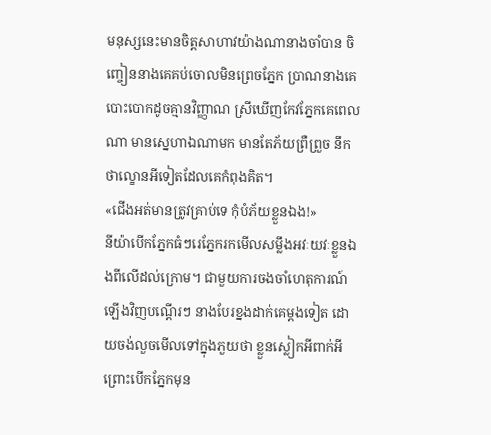មនុស្សនេះមានចិត្តសាហាវយ៉ាងណានាងចាំបាន ចិញ្ចៀននាងគេគប់ចោលមិនព្រេចភ្នែក ប្រាណនាងគេបោះបោកដូចគ្មានវិញ្ញាណ ស្រីឃើញកែវភ្នែកគេពេលណា មានស្នេហាឯណាមក មានតែភ័យព្រឺព្រួច នឹកថាល្ខោនអីទៀតដែលគេកំពុងគិត។
«ជើងអត់មានត្រូវគ្រាប់ទេ កុំបំភ័យខ្លួនឯង!»
នីយ៉ាបើកភ្នែកធំៗរេភ្នែករកមើលសម្លឹងអវៈយវៈខ្លួនឯងពីលើដល់ក្រោម។ ជាមួយការចងចាំហេតុការណ៍ឡើងវិញបណ្តើរៗ នាងបែរខ្នងដាក់គេម្ដងទៀត ដោយចង់លួចមើលទៅក្នុងភួយថា ខ្លួនស្លៀកអីពាក់អី ព្រោះបើកភ្នែកមុន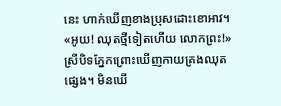នេះ ហាក់ឃើញខាងប្រុសដោះខោអាវ។
«អូយ! ឈុតថ្មីទៀតហើយ លោកព្រះ!»
ស្រីបិទភ្នែកព្រោះឃើញកាយគ្រងឈុតផ្សេង។ មិនឃើ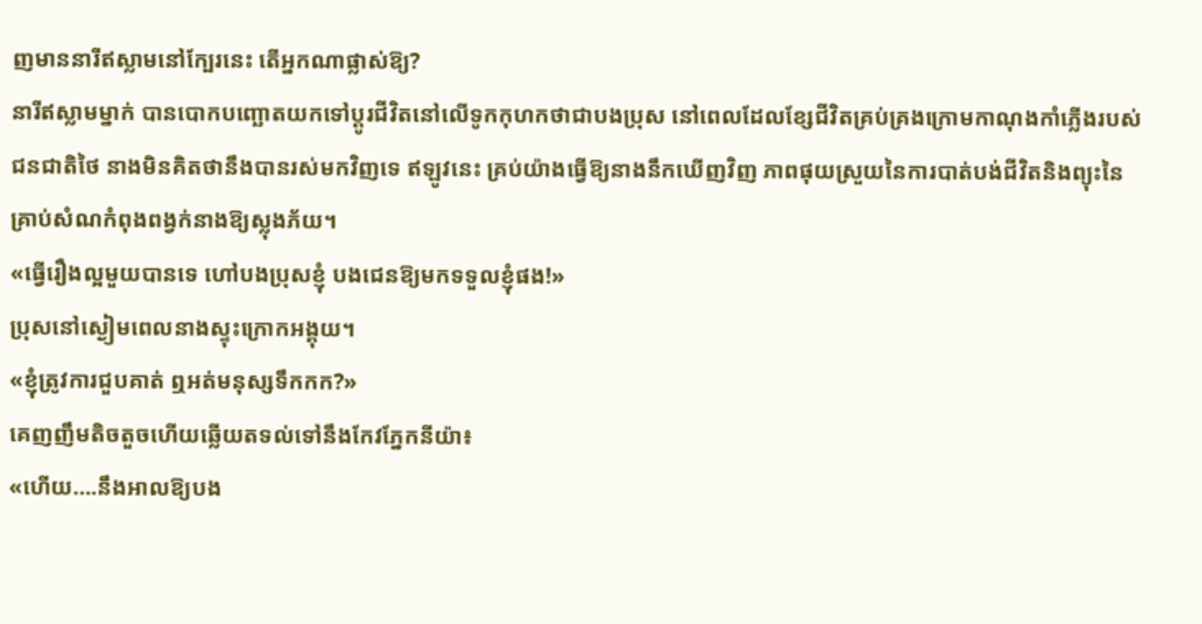ញមាននារីឥស្លាមនៅក្បែរនេះ តើអ្នកណាផ្លាស់ឱ្យ?
នារីឥស្លាមម្នាក់ បានបោកបញ្ឆោតយកទៅប្តូរជីវិតនៅលើទូកកុហកថាជាបងប្រុស នៅពេលដែលខ្សែជីវិតគ្រប់គ្រងក្រោមកាណុងកាំភ្លើងរបស់ជនជាតិថៃ នាងមិនគិតថានឹងបានរស់មកវិញទេ ឥឡូវនេះ គ្រប់យ៉ាងធ្វើឱ្យនាងនឹកឃើញវិញ ភាពផុយស្រួយនៃការបាត់បង់ជីវិតនិងព្យុះនៃគ្រាប់សំណកំពុងពង្វក់នាងឱ្យស្លុងភ័យ។
«ធ្វើរឿងល្អមួយបានទេ ហៅបងប្រុសខ្ញុំ បងជេនឱ្យមកទទួលខ្ញុំផង!»
ប្រុសនៅស្ងៀមពេលនាងស្ទុះក្រោកអង្គុយ។
«ខ្ញុំត្រូវការជួបគាត់ ឮអត់មនុស្សទឹកកក?»
គេញញឹមតិចតួចហើយឆ្លើយតទល់ទៅនឹងកែវភ្នែកនីយ៉ា៖
«ហើយ….នឹងអាលឱ្យបង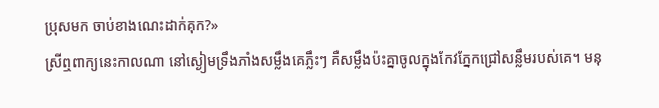ប្រុសមក ចាប់ខាងណេះដាក់គុក?»
ស្រីឮពាក្យនេះកាលណា នៅស្ងៀមទ្រឹងភាំងសម្លឹងគេភ្លឹះៗ គឺសម្លឹងប៉ះគ្នាចូលក្នុងកែវភ្នែកជ្រៅសន្លឹមរបស់គេ។ មនុ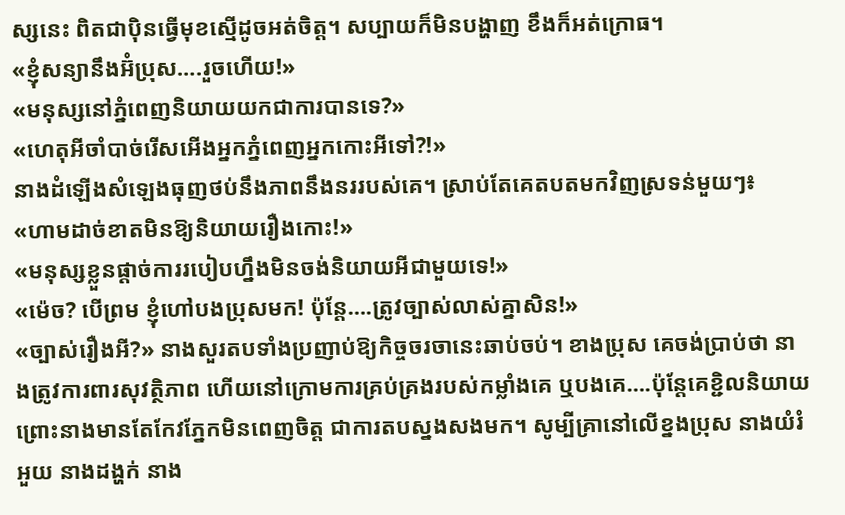ស្សនេះ ពិតជាប៉ិនធ្វើមុខស្មើដូចអត់ចិត្ត។ សប្បាយក៏មិនបង្ហាញ ខឹងក៏អត់ក្រោធ។
«ខ្ញុំសន្យានឹងអ៊ំប្រុស….រួចហើយ!»
«មនុស្សនៅភ្នំពេញនិយាយយកជាការបានទេ?»
«ហេតុអីចាំបាច់រើសអើងអ្នកភ្នំពេញអ្នកកោះអីទៅ?!»
នាងដំឡើងសំឡេងធុញថប់នឹងភាពនឹងនររបស់គេ។ ស្រាប់តែគេតបតមកវិញស្រទន់មួយៗ៖
«ហាមដាច់ខាតមិនឱ្យនិយាយរឿងកោះ!»
«មនុស្សខ្លួនផ្ដាច់ការរបៀបហ្នឹងមិនចង់និយាយអីជាមួយទេ!»
«ម៉េច? បើព្រម ខ្ញុំហៅបងប្រុសមក! ប៉ុន្តែ….ត្រូវច្បាស់លាស់គ្នាសិន!»
«ច្បាស់រឿងអី?» នាងសួរតបទាំងប្រញាប់ឱ្យកិច្ចចរចានេះឆាប់ចប់។ ខាងប្រុស គេចង់ប្រាប់ថា នាងត្រូវការពារសុវត្ថិភាព ហើយនៅក្រោមការគ្រប់គ្រងរបស់កម្លាំងគេ ឬបងគេ….ប៉ុន្តែគេខ្ជិលនិយាយ ព្រោះនាងមានតែកែវភ្នែកមិនពេញចិត្ត ជាការតបស្នងសងមក។ សូម្បីគ្រានៅលើខ្នងប្រុស នាងយំរំអួយ នាងដង្ហក់ នាង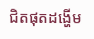ជិតផុតដង្ហើម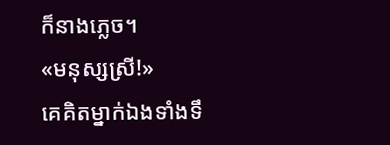ក៏នាងភ្លេច។
«មនុស្សស្រី!»
គេគិតម្នាក់ឯងទាំងទឹ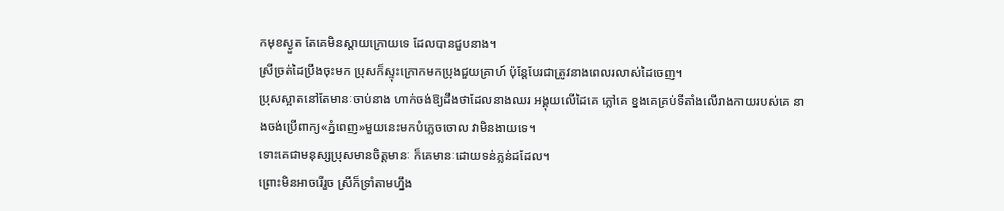កមុខស្ងួត តែគេមិនស្តាយក្រោយទេ ដែលបានជួបនាង។
ស្រីច្រត់ដៃប្រឹងចុះមក ប្រុសក៏ស្ទុះក្រោកមកប្រុងជួយគ្រាហ៍ ប៉ុន្តែបែរជាត្រូវនាងពេលរលាស់ដៃចេញ។
ប្រុសស្អាតនៅតែមានៈចាប់នាង ហាក់ចង់ឱ្យដឹងថាដែលនាងឈរ អង្គុយលើដៃគេ ភ្លៅគេ ខ្នងគេគ្រប់ទីតាំងលើរាងកាយរបស់គេ នាងចង់ប្រើពាក្យ«ភ្នំពេញ»មួយនេះមកបំភ្លេចចោល វាមិនងាយទេ។
ទោះគេជាមនុស្សប្រុសមានចិត្តមានៈ ក៏គេមានៈដោយទន់ភ្លន់ដដែល។
ព្រោះមិនអាចរើរួច ស្រីក៏ទ្រាំតាមហ្នឹង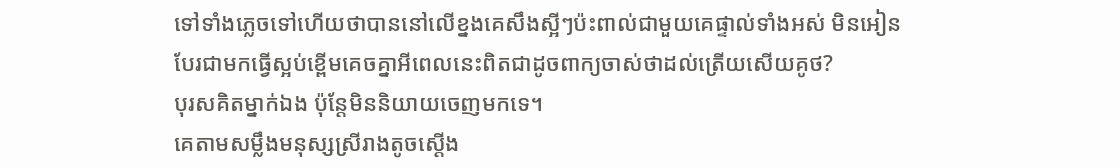ទៅទាំងភ្លេចទៅហើយថាបាននៅលើខ្នងគេសឹងស្អីៗប៉ះពាល់ជាមួយគេផ្ទាល់ទាំងអស់ មិនអៀន បែរជាមកធ្វើស្អប់ខ្ពើមគេចគ្នាអីពេលនេះពិតជាដូចពាក្យចាស់ថាដល់ត្រើយសើយគូថ?
បុរសគិតម្នាក់ឯង ប៉ុន្តែមិននិយាយចេញមកទេ។
គេតាមសម្លឹងមនុស្សស្រីរាងតូចស្ដើង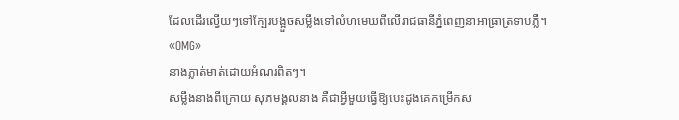ដែលដើរល្វើយៗទៅក្បែរបង្អួចសម្លឹងទៅលំហមេឃពីលើរាជធានីភ្នំពេញនាអាធ្រាត្រទាបភ្លឺ។
«OMG»
នាងភ្លាត់មាត់ដោយអំណរពិតៗ។
សម្លឹងនាងពីក្រោយ សុភមង្គលនាង គឺជាអ្វីមួយធ្វើឱ្យបេះដូងគេកម្រើកស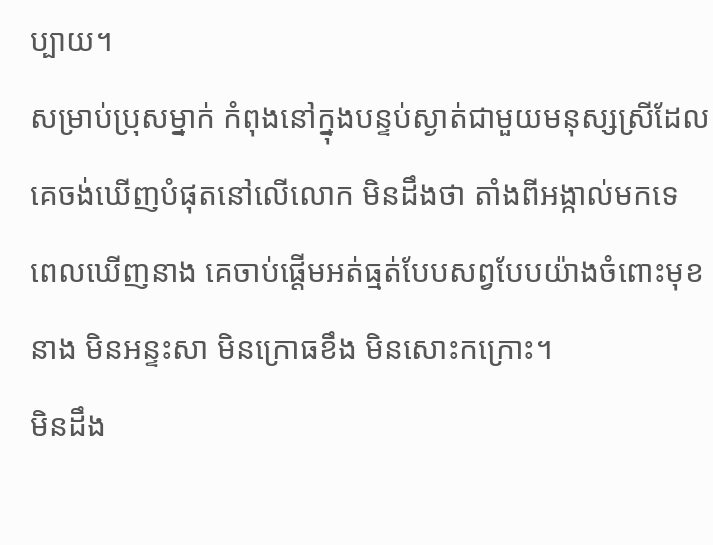ប្បាយ។
សម្រាប់ប្រុសម្នាក់ កំពុងនៅក្នុងបន្ទប់ស្ងាត់ជាមួយមនុស្សស្រីដែលគេចង់ឃើញបំផុតនៅលើលោក មិនដឹងថា តាំងពីអង្កាល់មកទេ ពេលឃើញនាង គេចាប់ផ្ដើមអត់ធ្មត់បែបសព្វបែបយ៉ាងចំពោះមុខនាង មិនអន្ទះសា មិនក្រោធខឹង មិនសោះកក្រោះ។
មិនដឹង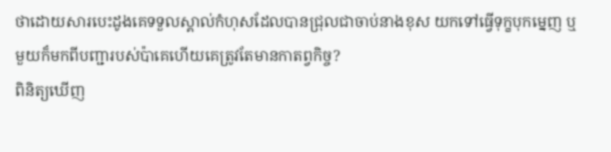ថាដោយសារបេះដូងគេទទួលស្គាល់កំហុសដែលបានជ្រុលជាចាប់នាងខុស យកទៅធ្វើទុក្ខបុកម្នេញ ឬមួយក៏មកពីបញ្ជារបស់ប៉ាគេហើយគេត្រូវតែមានកាតព្វកិច្ច?
ពិនិត្យឃើញ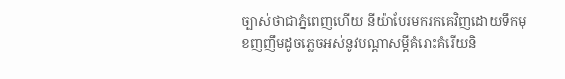ច្បាស់ថាជាភ្នំពេញហើយ នីយ៉ាបែរមករកគេវិញដោយទឹកមុខញញឹមដូចភ្លេចអស់នូវបណ្តាសម្ដីគំរោះគំរើយនិ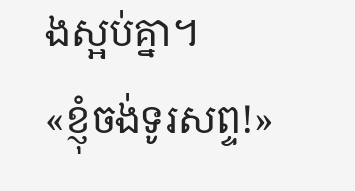ងស្អប់គ្នា។
«ខ្ញុំចង់ទូរសព្ទ!»